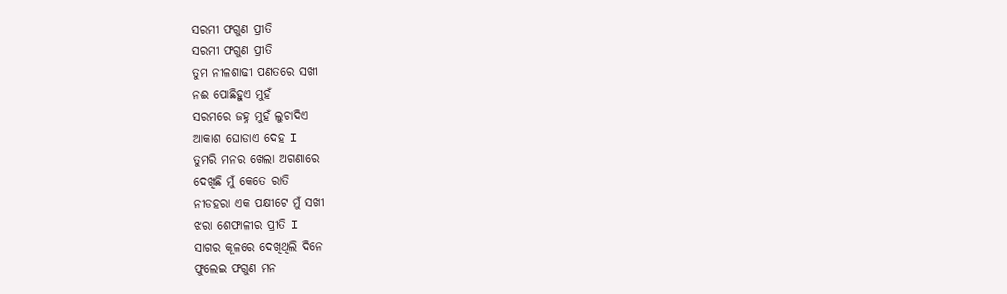ସରମୀ ଫଗୁଣ ପ୍ରୀତି
ସରମୀ ଫଗୁଣ ପ୍ରୀତି
ତୁମ ନୀଳଶାଢୀ ପଣତରେ ସଖୀ
ନଈ ପୋଛିହୁଏ ମୁହଁ
ସରମରେ ଜହ୍ନ ମୁହଁ ଲୁଚାଦିଏ
ଆକାଶ ଘୋଡାଏ ଦେହ I
ତୁମରି ମନର ଖେଲା ଅଗଣାରେ
ଦେଖିଛି ମୁଁ କେତେ ରାତି
ନୀଡହରା ଏକ ପକ୍ଷୀଟେ ମୁଁ ସଖୀ
ଝରା ଶେଫାଳୀର ପ୍ରୀତି I
ସାଗର କୂଳରେ ଦେଖିଥିଲି ଦିନେ
ଫୁଲେଇ ଫଗୁଣ ମନ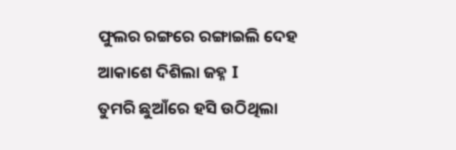ଫୁଲର ରଙ୍ଗରେ ରଙ୍ଗାଇଲି ଦେହ
ଆକାଶେ ଦିଶିଲା ଜହ୍ନ I
ତୁମରି ଛୁଆଁରେ ହସି ଉଠିଥିଲା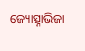ଜ୍ୟୋତ୍ସ୍ନାଭିଜା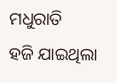ମଧୁରାତି
ହଜି ଯାଇଥିଲା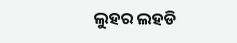ଲୁହର ଲହଡି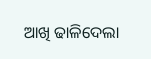ଆଖି ଢାଳିଦେଲା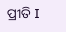ପ୍ରୀତି I